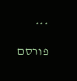***
פורסם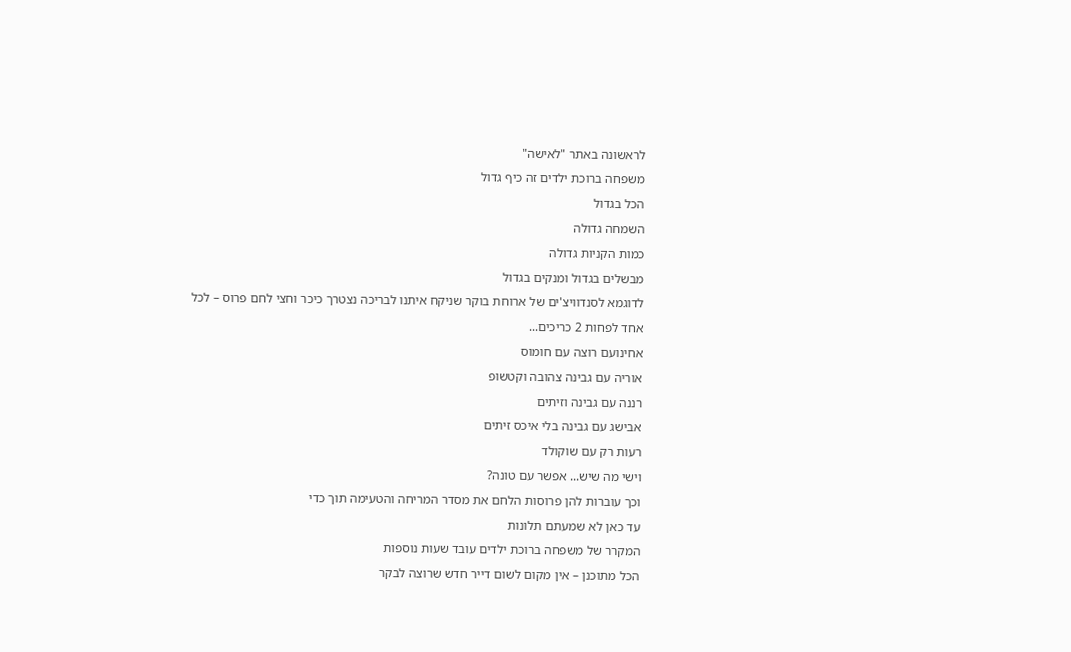לראשונה באתר "לאישה"
משפחה ברוכת ילדים זה כיף גדול
הכל בגדול
השמחה גדולה
כמות הקניות גדולה
מבשלים בגדול ומנקים בגדול
לדוגמא לסנדוויצ'ים של ארוחת בוקר שניקח איתנו לבריכה נצטרך כיכר וחצי לחם פרוס – לכל אחד לפחות 2 כריכים...
אחינועם רוצה עם חומוס
אוריה עם גבינה צהובה וקטשופ
רננה עם גבינה וזיתים
אבישג עם גבינה בלי איכס זיתים
רעות רק עם שוקולד
וישי מה שיש... אפשר עם טונה?
וכך עוברות להן פרוסות הלחם את מסדר המריחה והטעימה תוך כדי
עד כאן לא שמעתם תלונות
המקרר של משפחה ברוכת ילדים עובד שעות נוספות
הכל מתוכנן – אין מקום לשום דייר חדש שרוצה לבקר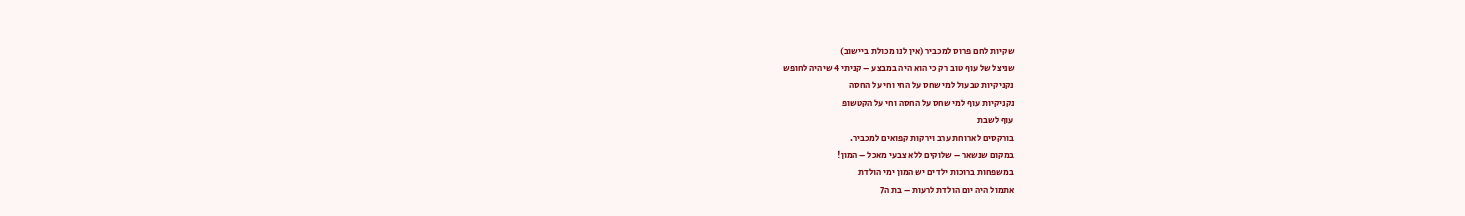שקיות לחם פרוס למכביר (אין לנו מכולת ביישוב)
שניצל של עוף טוב רק כי הוא היה במבצע – קניתי 4 שיהיה לחופש
נקניקיות טבעול למי שחס על החי וחי על החסה
נקניקיות עוף למי שחס על החסה וחי על הקטשופ
עוף לשבת
בורקסים לארוחת ערב וירקות קפואים למכביר.
במקום שנשאר – שלוקים ללא צבעי מאכל – המון!
במשפחות ברוכות ילדים יש המון ימי הולדת
אתמול היה יום הולדת לרעות – בת ה7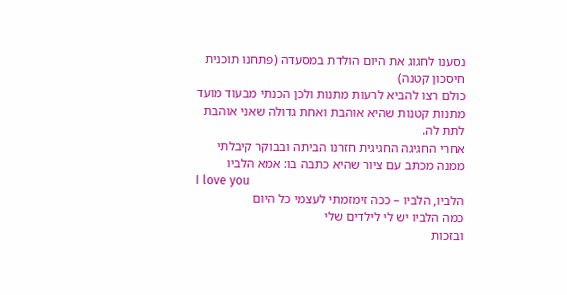נסענו לחגוג את היום הולדת במסעדה (פתחנו תוכנית חיסכון קטנה)
כולם רצו להביא לרעות מתנות ולכן הכנתי מבעוד מועד מתנות קטנות שהיא אוהבת ואחת גדולה שאני אוהבת לתת לה.
אחרי החגיגה החגיגית חזרנו הביתה ובבוקר קיבלתי ממנה מכתב עם ציור שהיא כתבה בו: אמא הלביו
I love you
הלביו, הלביו – ככה זימזמתי לעצמי כל היום
כמה הלביו יש לי לילדים שלי
ובזכות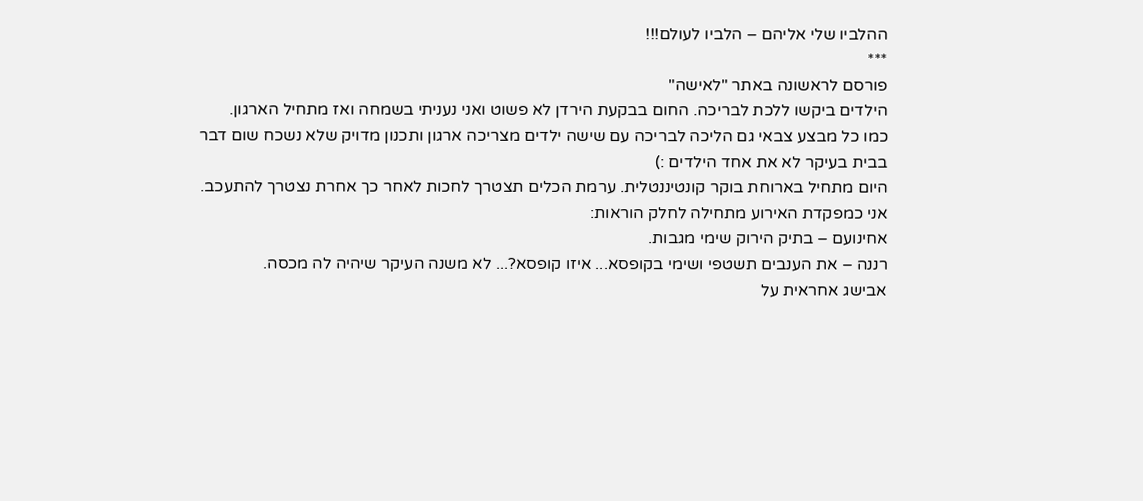ההלביו שלי אליהם – הלביו לעולם!!!
***
פורסם לראשונה באתר "לאישה"
הילדים ביקשו ללכת לבריכה. החום בבקעת הירדן לא פשוט ואני נעניתי בשמחה ואז מתחיל הארגון.
כמו כל מבצע צבאי גם הליכה לבריכה עם שישה ילדים מצריכה ארגון ותכנון מדויק שלא נשכח שום דבר בבית בעיקר לא את אחד הילדים :)
היום מתחיל בארוחת בוקר קונטיננטלית. ערמת הכלים תצטרך לחכות לאחר כך אחרת נצטרך להתעכב.
אני כמפקדת האירוע מתחילה לחלק הוראות:
אחינועם – בתיק הירוק שימי מגבות.
רננה – את הענבים תשטפי ושימי בקופסא... איזו קופסא?... לא משנה העיקר שיהיה לה מכסה.
אבישג אחראית על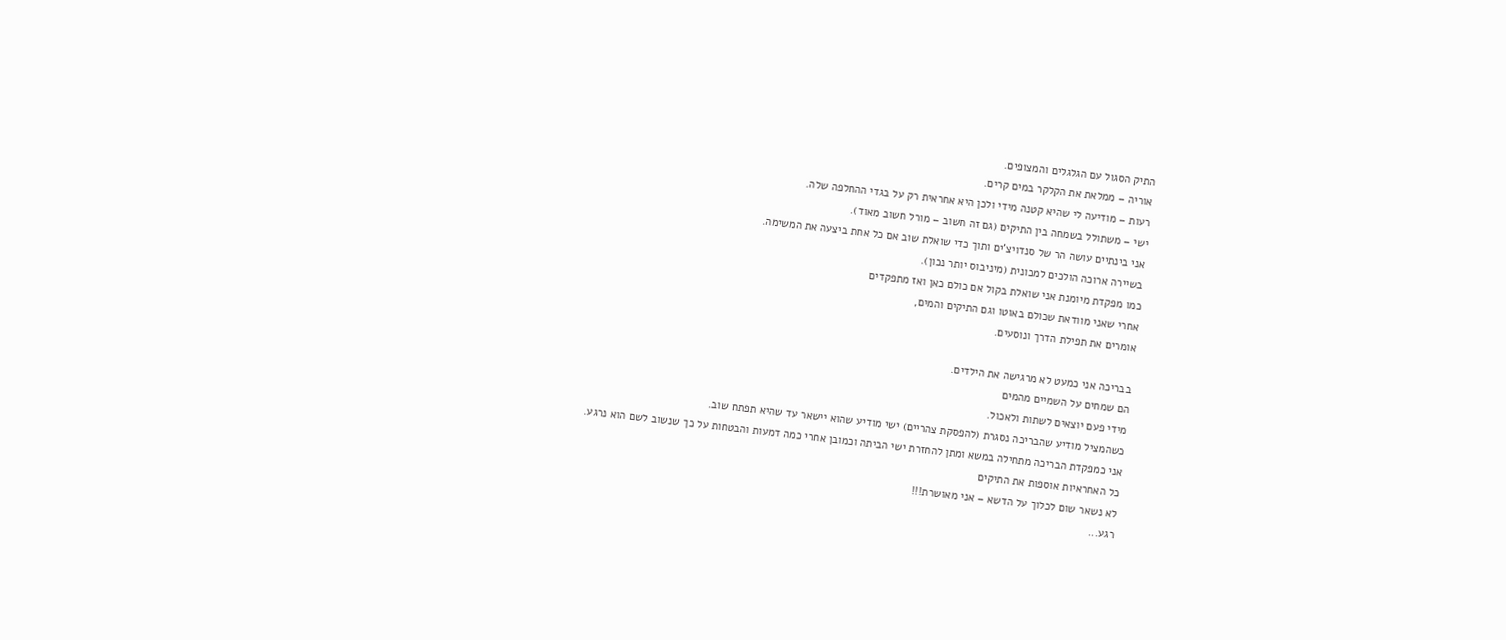התיק הסגול עם הגלגלים והמצופים.
אוריה – ממלאת את הקלקר במים קרים.
רעות – מודיעה לי שהיא קטנה מידי ולכן היא אחראית רק על בגדי ההחלפה שלה.
ישי – משתולל בשמחה בין התיקים (גם זה חשוב – מורל חשוב מאוד).
אני בינתיים עושה הר של סנדויצ'ים ותוך כדי שואלת שוב אם כל אחת ביצעה את המשימה.
בשיירה ארוכה הולכים למכונית (מיניבוס יותר נכון).
כמו מפקדת מיומנת אני שואלת בקול אם כולם כאן ואז מתפקדים
אחרי שאני מוודאת שכולם באוטו וגם התיקים והמים,
אומרים את תפילת הדרך ונוסעים.

בבריכה אני כמעט לא מרגישה את הילדים.
הם שמחים על השמיים מהמים
מידי פעם יוצאים לשתות ולאכול.
כשהמציל מודיע שהבריכה נסגרת (להפסקת צהריים) ישי מודיע שהוא יישאר עד שהיא תפתח שוב.
אני כמפקדת הבריכה מתחילה במשא ומתן להחזרת ישי הביתה וכמובן אחרי כמה דמעות והבטחות על כך שנשוב לשם הוא נרגע.
כל האחראיות אוספות את התיקים
לא נשאר שום לכלוך על הדשא – אני מאושרת!!!
רגע...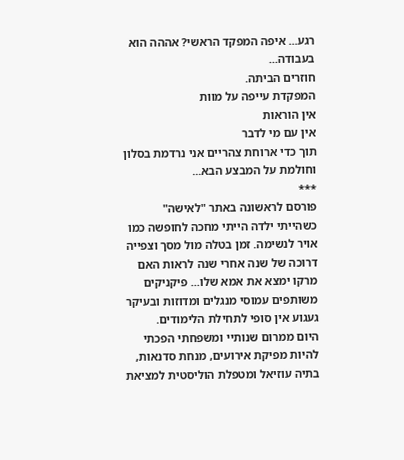רגע... איפה המפקד הראשי? אההה הוא בעבודה...
חוזרים הביתה.
המפקדת עייפה על מוות
אין הוראות
אין עם מי לדבר
תוך כדי ארוחת צהריים אני נרדמת בסלון וחולמת על המבצע הבא...
***
פורסם לראשונה באתר "לאישה"
כשהייתי ילדה הייתי מחכה לחופשה כמו אויר לנשימה. זמן בטלה מול מסך וצפייה דרוכה של שנה אחרי שנה לראות האם מרקו ימצא את אמא שלו... פיקניקים משותפים עמוסי מנגלים ומדוזות ובעיקר געגוע אין סופי לתחילת הלימודים.
היום ממרום שנותיי ומשפחתי הפכתי להיות מפיקת אירועים, מנחת סדנאות, בתיה עוזיאל ומטפלת הוליסטית למציאת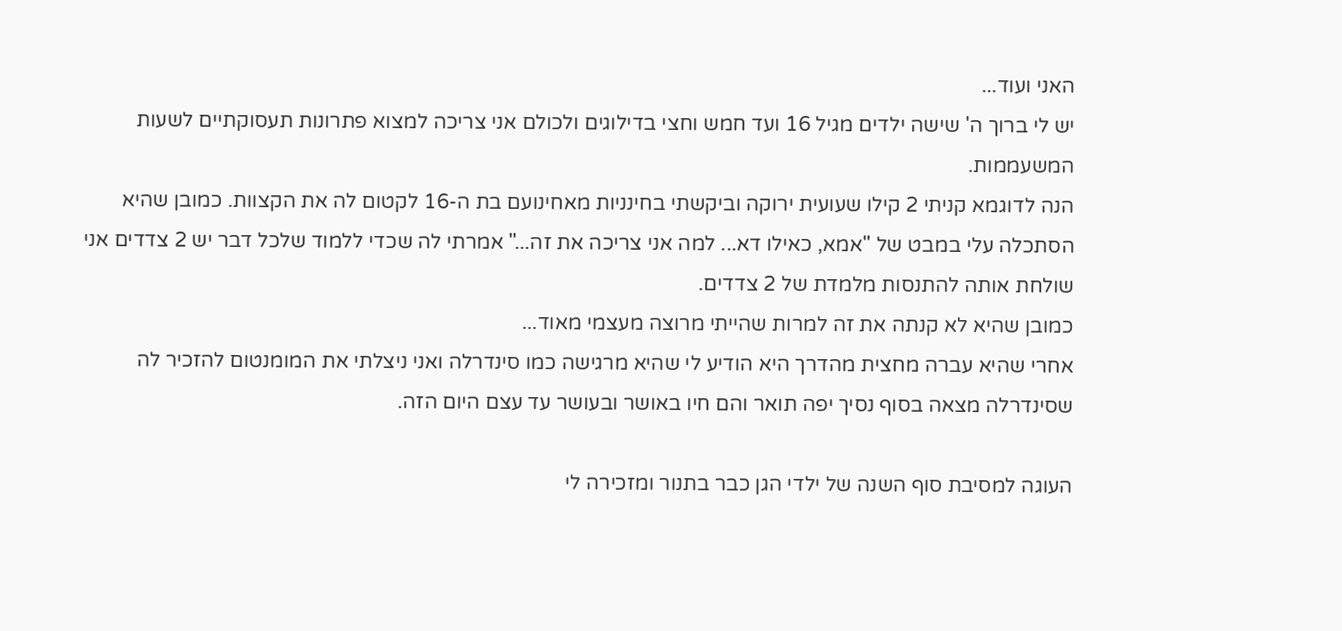האני ועוד...
יש לי ברוך ה' שישה ילדים מגיל 16 ועד חמש וחצי בדילוגים ולכולם אני צריכה למצוא פתרונות תעסוקתיים לשעות המשעממות.
הנה לדוגמא קניתי 2 קילו שעועית ירוקה וביקשתי בחינניות מאחינועם בת ה-16 לקטום לה את הקצוות. כמובן שהיא הסתכלה עלי במבט של "אמא, כאילו דא... למה אני צריכה את זה..." אמרתי לה שכדי ללמוד שלכל דבר יש 2 צדדים אני שולחת אותה להתנסות מלמדת של 2 צדדים.
כמובן שהיא לא קנתה את זה למרות שהייתי מרוצה מעצמי מאוד...
אחרי שהיא עברה מחצית מהדרך היא הודיע לי שהיא מרגישה כמו סינדרלה ואני ניצלתי את המומנטום להזכיר לה שסינדרלה מצאה בסוף נסיך יפה תואר והם חיו באושר ובעושר עד עצם היום הזה.

העוגה למסיבת סוף השנה של ילדי הגן כבר בתנור ומזכירה לי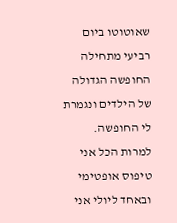שאוטוטו ביום רביעי מתחילה החופשה הגדולה של הילדים ונגמרת לי החופשה.
למרות הכל אני טיפוס אופטימי ובאחד ליולי אני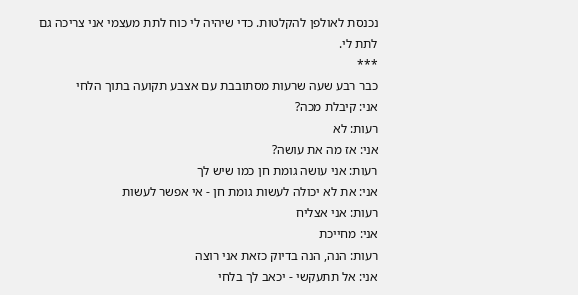נכנסת לאולפן להקלטות. כדי שיהיה לי כוח לתת מעצמי אני צריכה גם לתת לי.
***
כבר רבע שעה שרעות מסתובבת עם אצבע תקועה בתוך הלחי
אני: קיבלת מכה?
רעות: לא
אני: אז מה את עושה?
רעות: אני עושה גומת חן כמו שיש לך
אני: את לא יכולה לעשות גומת חן - אי אפשר לעשות
רעות: אני אצליח
אני: מחייכת
רעות: הנה, הנה בדיוק כזאת אני רוצה
אני: אל תתעקשי - יכאב לך בלחי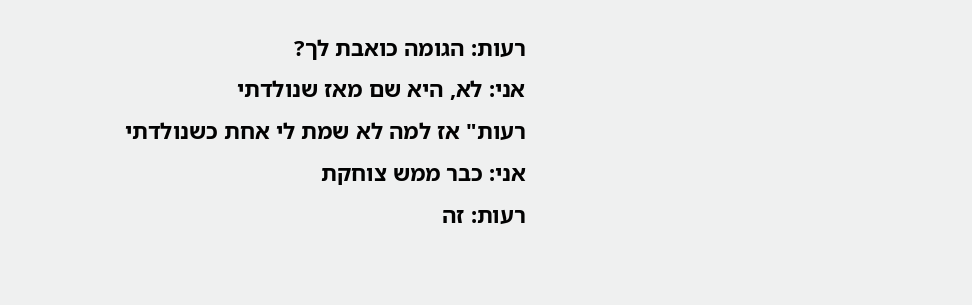רעות: הגומה כואבת לך?
אני: לא, היא שם מאז שנולדתי
רעות" אז למה לא שמת לי אחת כשנולדתי
אני: כבר ממש צוחקת
רעות: זה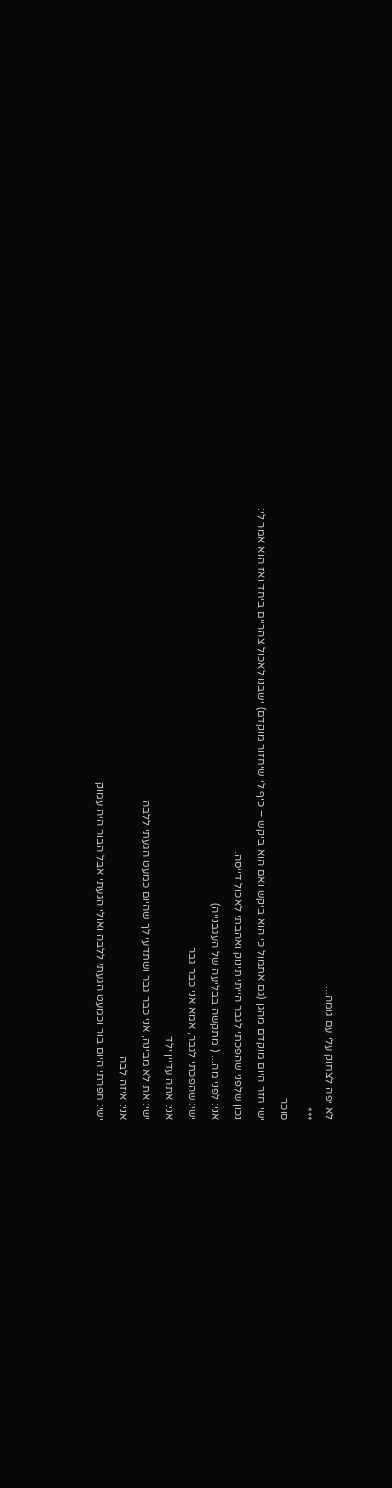לא יפה לצחוק עלי עם גומה...
***
סוכר
ישי חזר היום מוקדם מהגן (גם אתמול כי הוא ביקש ואם הוא ביקש – כיף לי שיחזור מוקדם) ישבנו לאכול צהריים ביחד ואז הוא אמר לי:
נכון שלפני שהפכתי לגבר הייתי תינוק ואהבתי לאכול דייסה.
אני: לפני מה... ( מתקשה בבליעה של העגבנייה)
ישי: שהפכתי לגבר, אמא אני כבר גבר
אני: אתה עדיין ילד
ישי: את לא מבינה, אני כבר גבר ושתדעי לך שהיום כמעט הגעתי ללבה
אני: איזה לבה
ישי: חפרתי היום בור וכמעט הגעתי ללבה ואולי הגעתי אבל הבור היה עמוק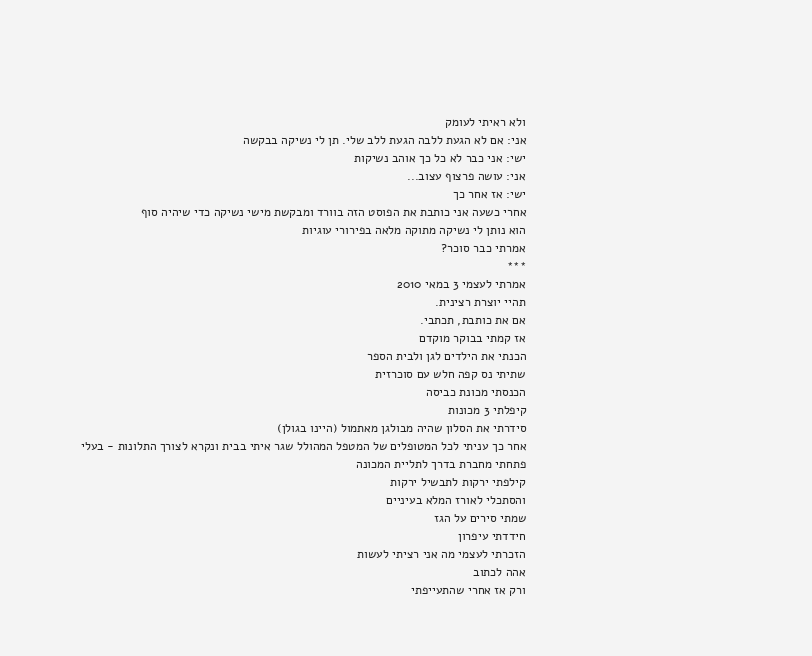ולא ראיתי לעומק
אני: אם לא הגעת ללבה הגעת ללב שלי. תן לי נשיקה בבקשה
ישי: אני כבר לא כל כך אוהב נשיקות
אני: עושה פרצוף עצוב...
ישי: אז אחר כך
אחרי כשעה אני כותבת את הפוסט הזה בוורד ומבקשת מישי נשיקה כדי שיהיה סוף
הוא נותן לי נשיקה מתוקה מלאה בפירורי עוגיות
אמרתי כבר סוכר?
***
אמרתי לעצמי 3 במאי 2010
תהיי יוצרת רצינית.
אם את כותבת, תכתבי.
אז קמתי בבוקר מוקדם
הכנתי את הילדים לגן ולבית הספר
שתיתי נס קפה חלש עם סוכרזית
הכנסתי מכונת כביסה
קיפלתי 3 מכונות
סידרתי את הסלון שהיה מבולגן מאתמול (היינו בגולן)
אחר כך עניתי לכל המטופלים של המטפל המהולל שגר איתי בבית ונקרא לצורך התלונות - בעלי
פתחתי מחברת בדרך לתליית המכונה
קילפתי ירקות לתבשיל ירקות
והסתכלי לאורז המלא בעיניים
שמתי סירים על הגז
חידדתי עיפרון
הזכרתי לעצמי מה אני רציתי לעשות
אהה לכתוב
ורק אז אחרי שהתעייפתי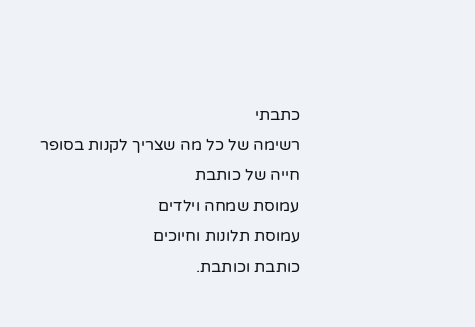כתבתי
רשימה של כל מה שצריך לקנות בסופר
חייה של כותבת
עמוסת שמחה וילדים
עמוסת תלונות וחיוכים
כותבת וכותבת.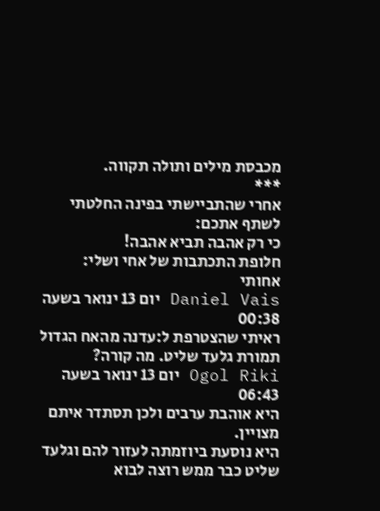מכבסת מילים ותולה תקווה.
***
אחרי שהתביישתי בפינה החלטתי לשתף אתכם:
כי רק אהבה תביא אהבה!
חלופת התכתבות של אחי ושלי:
אחותי
Daniel Vais יום 13 ינואר בשעה 00:38
ראיתי שהצטרפת ל:עדנה מהאח הגדול תמורת גלעד שליט. מה קורה?
Ogol Riki יום 13 ינואר בשעה 06:43
היא אוהבת ערבים ולכן תסתדר איתם מצויין.
היא נוסעת ביוזמתה לעזור להם וגלעד שליט כבר ממש רוצה לבוא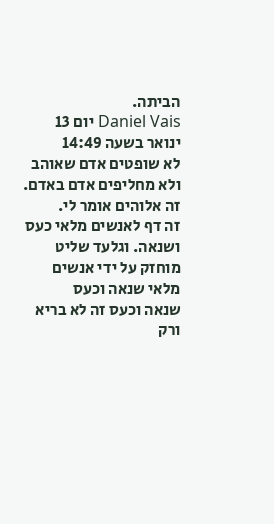הביתה.
Daniel Vais יום 13 ינואר בשעה 14:49
לא שופטים אדם שאוהב ולא מחליפים אדם באדם. זה אלוהים אומר לי.
זה דף לאנשים מלאי כעס ושנאה. וגלעד שליט מוחזק על ידי אנשים מלאי שנאה וכעס
שנאה וכעס זה לא בריא ורק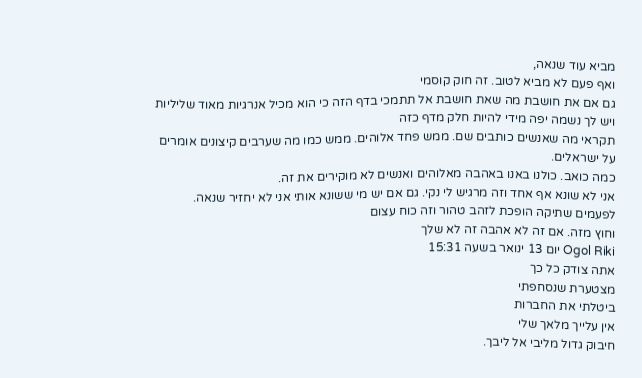מביא עוד שנאה,
ואף פעם לא מביא לטוב. זה חוק קוסמי
גם אם את חושבת מה שאת חושבת אל תתמכי בדף הזה כי הוא מכיל אנרגיות מאוד שליליות ויש לך נשמה יפה מידי להיות חלק מדף כזה
תקראי מה שאנשים כותבים שם. ממש פחד אלוהים. ממש כמו מה שערבים קיצונים אומרים על ישראלים.
כמה כואב. כולנו באנו באהבה מאלוהים ואנשים לא מוקירים את זה.
אני לא שונא אף אחד וזה מרגיש לי נקי. גם אם יש מי ששונא אותי אני לא יחזיר שנאה.
לפעמים שתיקה הופכת לזהב טהור וזה כוח עצום
וחוץ מזה. אם זה לא אהבה זה לא שלך
Ogol Riki יום 13 ינואר בשעה 15:31
אתה צודק כל כך
מצטערת שנסחפתי
ביטלתי את החברות
אין עלייך מלאך שלי
חיבוק גדול מליבי אל ליבך.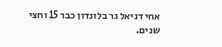אחי דניאל גר בלונדון כבר 15 וחצי שנים.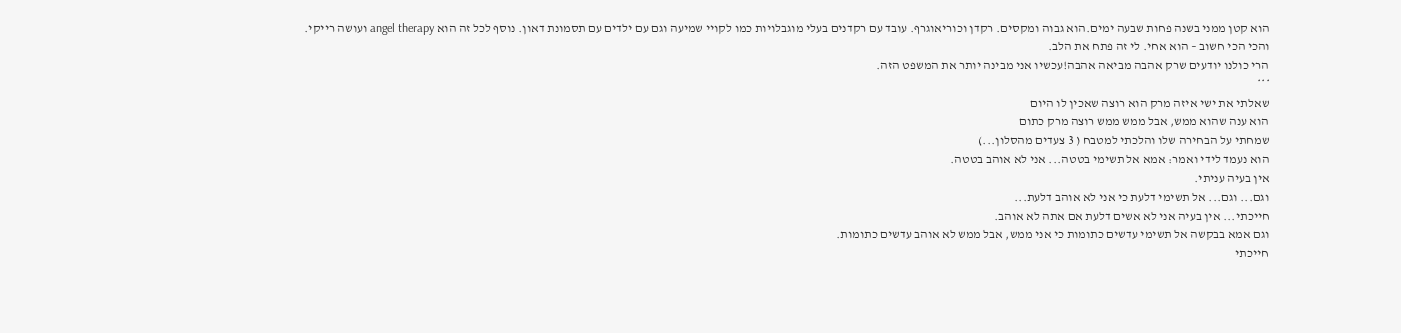הוא קטן ממני בשנה פחות שבעה ימים.הוא גבוה ומקסים. רקדן וכוריאוגרף. עובד עם רקדנים בעלי מוגבלויות כמו לקויי שמיעה וגם עם ילדים עם תסמונת דאון. נוסף לכל זה הוא angel therapy ועושה רייקי.
והכי הכי חשוב – הוא אחי. לי זה פתח את הלב.
הרי כולנו יודעים שרק אהבה מביאה אהבה!עכשיו אני מבינה יותר את המשפט הזה.
***
שאלתי את ישי איזה מרק הוא רוצה שאכין לו היום
הוא ענה שהוא ממש, אבל ממש ממש רוצה מרק כתום
שמחתי על הבחירה שלו והלכתי למטבח ( 3 צעדים מהסלון...)
הוא נעמד לידי ואמר: אמא אל תשימי בטטה... אני לא אוהב בטטה.
אין בעיה עניתי.
וגם... וגם... אל תשימי דלעת כי אני לא אוהב דלעת...
חייכתי... אין בעיה אני לא אשים דלעת אם אתה לא אוהב.
וגם אמא בבקשה אל תשימי עדשים כתומות כי אני ממש, אבל ממש לא אוהב עדשים כתומות.
חייכתי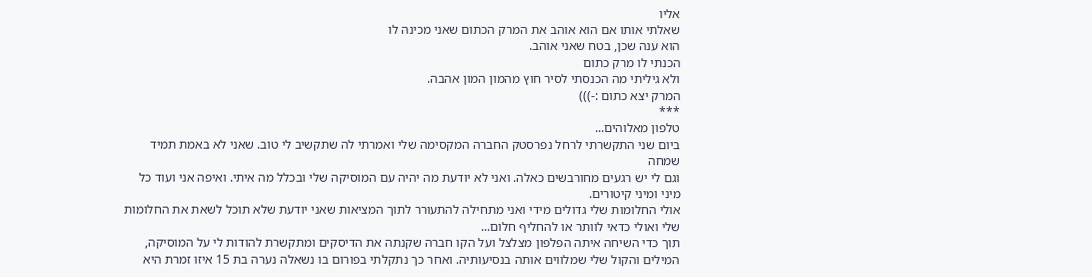אליו
שאלתי אותו אם הוא אוהב את המרק הכתום שאני מכינה לו
הוא ענה שכן, בטח שאני אוהב.
הכנתי לו מרק כתום
ולא גיליתי מה הכנסתי לסיר חוץ מהמון המון אהבה.
המרק יצא כתום :-)))
***
טלפון מאלוהים...
ביום שני התקשרתי לרחל נפרסטק החברה המקסימה שלי ואמרתי לה שתקשיב לי טוב. שאני לא באמת תמיד שמחה
וגם לי יש רגעים מחורבשים כאלה. ואני לא יודעת מה יהיה עם המוסיקה שלי ובכלל מה איתי. ואיפה אני ועוד כל מיני ומיני קיטורים.
אולי החלומות שלי גדולים מידי ואני מתחילה להתעורר לתוך המציאות שאני יודעת שלא תוכל לשאת את החלומות שלי ואולי כדאי לוותר או להחליף חלום...
תוך כדי השיחה איתה הפלפון מצלצל ועל הקו חברה שקנתה את הדיסקים ומתקשרת להודות לי על המוסיקה, המילים והקול שלי שמלווים אותה בנסיעותיה. ואחר כך נתקלתי בפורום בו נשאלה נערה בת 15 איזו זמרת היא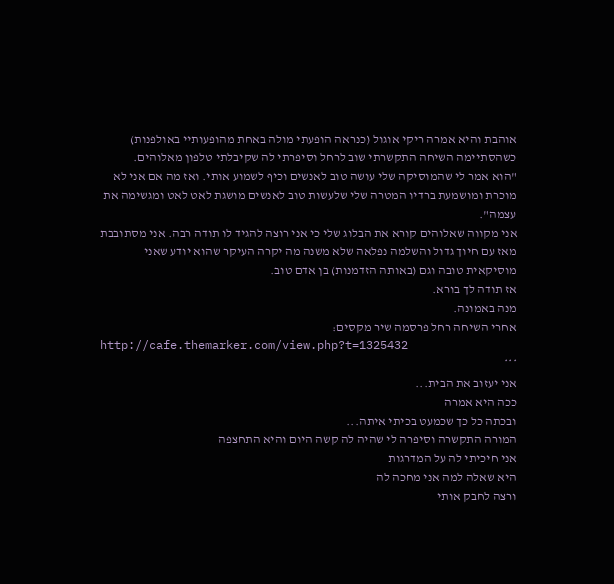אוהבת והיא אמרה ריקי אוגול (כנראה הופעתי מולה באחת מהופעותיי באולפנות)
כשהסתיימה השיחה התקשרתי שוב לרחל וסיפרתי לה שקיבלתי טלפון מאלוהים.
"הוא אמר לי שהמוסיקה שלי עושה טוב לאנשים וכיף לשמוע אותי. ואז מה אם אני לא מוכרת ומושמעת ברדיו המטרה שלי שלעשות טוב לאנשים מושגת לאט לאט ומגשימה את עצמה".
אני מקווה שאלוהים קורא את הבלוג שלי כי אני רוצה להגיד לו תודה רבה. אני מסתובבת מאז עם חיוך גדול והשלמה נפלאה שלא משנה מה יקרה העיקר שהוא יודע שאני מוסיקאית טובה וגם (באותה הזדמנות) בן אדם טוב.
אז תודה לך בורא.
מנה באמונה.
אחרי השיחה רחל פרסמה שיר מקסים:
http://cafe.themarker.com/view.php?t=1325432
***
אני יעזוב את הבית...
ככה היא אמרה
ובכתה כל כך שכמעט בכיתי איתה...
המורה התקשרה וסיפרה לי שהיה לה קשה היום והיא התחצפה
אני חיכיתי לה על המדרגות
היא שאלה למה אני מחכה לה
ורצה לחבק אותי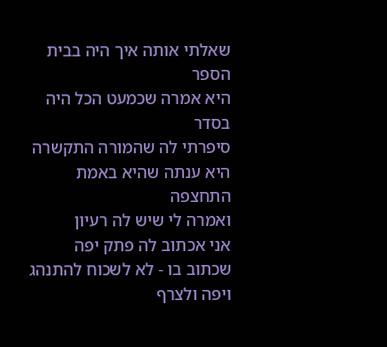שאלתי אותה איך היה בבית הספר
היא אמרה שכמעט הכל היה בסדר
סיפרתי לה שהמורה התקשרה
היא ענתה שהיא באמת התחצפה
ואמרה לי שיש לה רעיון
אני אכתוב לה פתק יפה שכתוב בו - לא לשכוח להתנהג ויפה ולצרף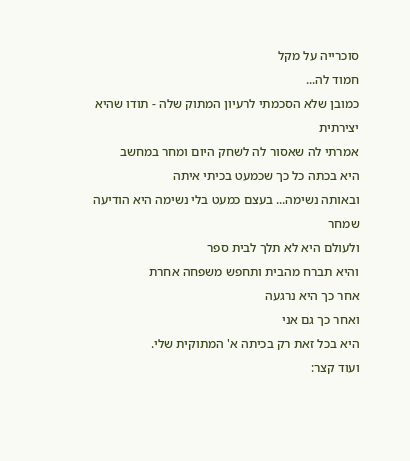סוכרייה על מקל
חמוד לה...
כמובן שלא הסכמתי לרעיון המתוק שלה - תודו שהיא יצירתית
אמרתי לה שאסור לה לשחק היום ומחר במחשב
היא בכתה כל כך שכמעט בכיתי איתה
ובאותה נשימה... בעצם כמעט בלי נשימה היא הודיעה שמחר
ולעולם היא לא תלך לבית ספר
והיא תברח מהבית ותחפש משפחה אחרת
אחר כך היא נרגעה
ואחר כך גם אני
היא בכל זאת רק בכיתה א' המתוקית שלי.
ועוד קצר: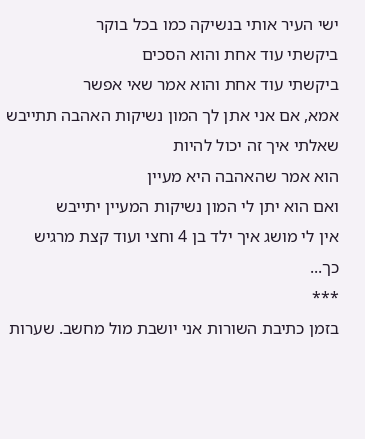ישי העיר אותי בנשיקה כמו בכל בוקר
ביקשתי עוד אחת והוא הסכים
ביקשתי עוד אחת והוא אמר שאי אפשר
אמא, אם אני אתן לך המון נשיקות האהבה תתייבש
שאלתי איך זה יכול להיות
הוא אמר שהאהבה היא מעיין
ואם הוא יתן לי המון נשיקות המעיין יתייבש
אין לי מושג איך ילד בן 4 וחצי ועוד קצת מרגיש כך...
***
בזמן כתיבת השורות אני יושבת מול מחשב. שערות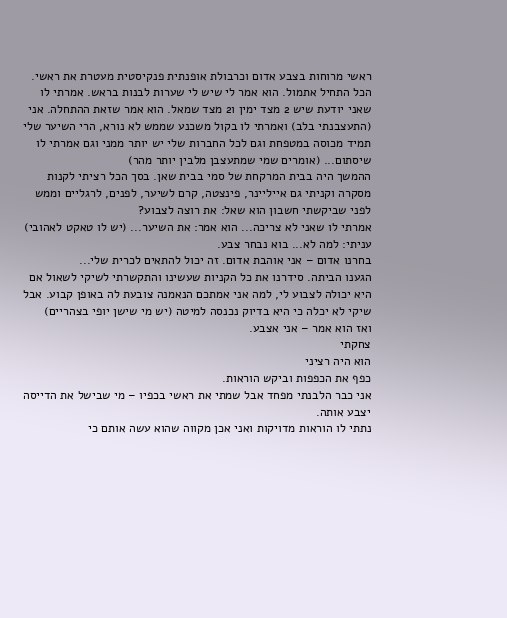ראשי מרוחות בצבע אדום וכרבולת אופנתית פנקיסטית מעטרת את ראשי.
הכל התחיל אתמול. הוא אמר לי שיש לי שערות לבנות בראש. אמרתי לו שאני יודעת שיש 2 מצד ימין ו2 מצד שמאל. הוא אמר שזאת ההתחלה. אני (התעצבנתי בלב) ואמרתי לו בקול משכנע שממש לא נורא, הרי השיער שלי תמיד מכוסה במטפחת וגם לכל החברות שלי יש יותר ממני וגם אמרתי לו שיסתום... (אומרים שמי שמתעצבן מלבין יותר מהר)
ההמשך היה בבית המרקחת של סמי בבית שאן. בסך הכל רציתי לקנות מסקרה וקניתי גם אייליינר, פינצטה, קרם לשיער, לפנים, לרגליים וממש לפני שביקשתי חשבון הוא שאל: את רוצה לצבוע?
אמרתי לו שאני לא צריכה... הוא אמר: את השיער... (יש לו טאקט לאהובי) עניתי: למה לא... בוא נבחר צבע.
בחרנו אדום – אני אוהבת אדום. זה יכול להתאים לכרית שלי...
הגענו הביתה. סידרנו את כל הקניות שעשינו והתקשרתי לשיקי לשאול אם היא יכולה לצבוע לי, למה אני אמתכם הנאמנה צובעת לה באופן קבוע. אבל שיקי לא יכלה כי היא בדיוק נכנסה למיטה (יש מי שישן יופי בצהריים)
ואז הוא אמר – אני אצבע.
צחקתי
הוא היה רציני
כפף את הכפפות וביקש הוראות.
אני כבר הלבנתי מפחד אבל שמתי את ראשי בכפיו – מי שבישל את הדייסה יצבע אותה.
נתתי לו הוראות מדויקות ואני אכן מקווה שהוא עשה אותם כי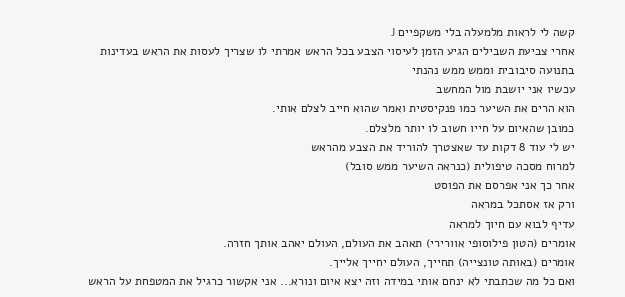קשה לי לראות מלמעלה בלי משקפיים J
אחרי צביעת השבילים הגיע הזמן לעיסוי הצבע בכל הראש אמרתי לו שצריך לעסות את הראש בעדינות בתנועה סיבובית וממש ממש נהנתי
עכשיו אני יושבת מול המחשב
הוא הרים את השיער כמו פנקיסטית ואמר שהוא חייב לצלם אותי.
כמובן שהאיום על חייו חשוב לו יותר מלצלם.
יש לי עוד 8 דקות עד שאצטרך להוריד את הצבע מהראש
למרוח מסכה טיפולית (כנראה השיער ממש סובל)
אחר כך אני אפרסם את הפוסט
ורק אז אסתכל במראה
עדיף לבוא עם חיוך למראה
אומרים (הטון פילוסופי אוורירי) תאהב את העולם, העולם יאהב אותך חזרה.
אומרים (באותה טונצייה) תחייך, העולם יחייך אלייך.
ואם כל מה שכתבתי לא ינחם אותי במידה וזה יצא איום ונורא... אני אקשור כרגיל את המטפחת על הראש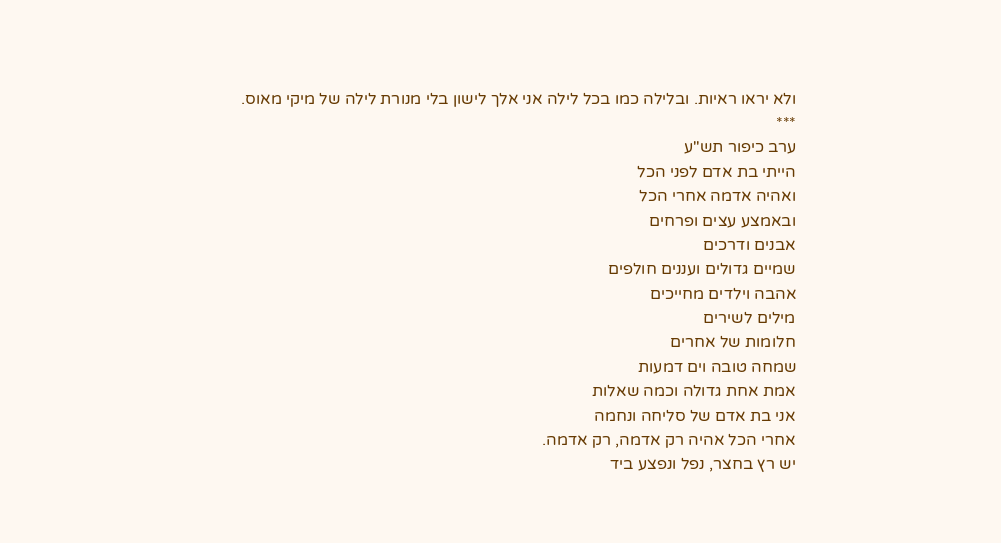ולא יראו ראיות. ובלילה כמו בכל לילה אני אלך לישון בלי מנורת לילה של מיקי מאוס.
***
ערב כיפור תש"ע
הייתי בת אדם לפני הכל
ואהיה אדמה אחרי הכל
ובאמצע עצים ופרחים
אבנים ודרכים
שמיים גדולים ועננים חולפים
אהבה וילדים מחייכים
מילים לשירים
חלומות של אחרים
שמחה טובה וים דמעות
אמת אחת גדולה וכמה שאלות
אני בת אדם של סליחה ונחמה
אחרי הכל אהיה רק אדמה, רק אדמה.
יש רץ בחצר, נפל ונפצע ביד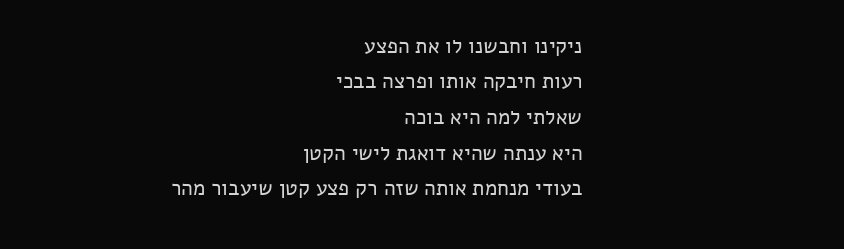ניקינו וחבשנו לו את הפצע
רעות חיבקה אותו ופרצה בבכי
שאלתי למה היא בוכה
היא ענתה שהיא דואגת לישי הקטן
בעודי מנחמת אותה שזה רק פצע קטן שיעבור מהר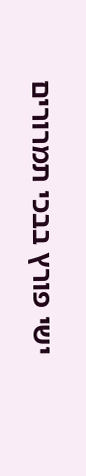ישי פורץ בבכי תמרורים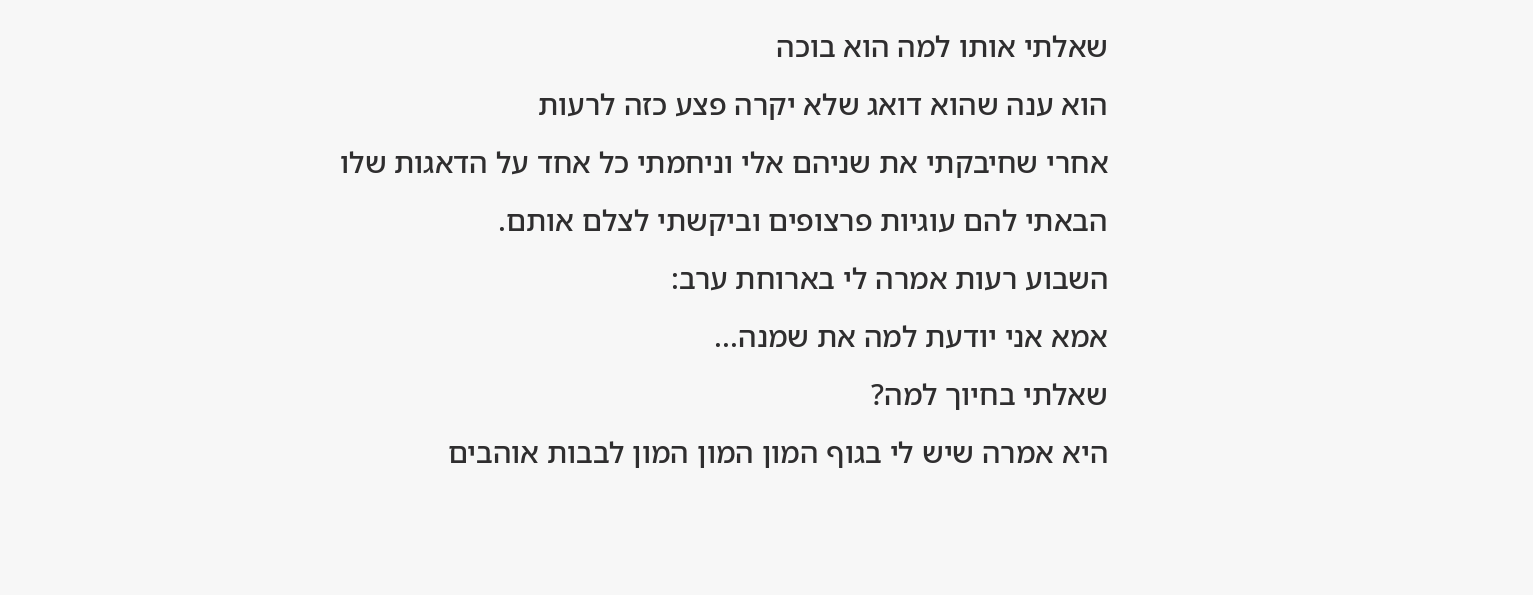שאלתי אותו למה הוא בוכה
הוא ענה שהוא דואג שלא יקרה פצע כזה לרעות
אחרי שחיבקתי את שניהם אלי וניחמתי כל אחד על הדאגות שלו
הבאתי להם עוגיות פרצופים וביקשתי לצלם אותם.
השבוע רעות אמרה לי בארוחת ערב:
אמא אני יודעת למה את שמנה...
שאלתי בחיוך למה?
היא אמרה שיש לי בגוף המון המון המון לבבות אוהבים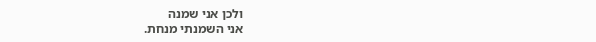ולכן אני שמנה
אני השמנתי מנחת.